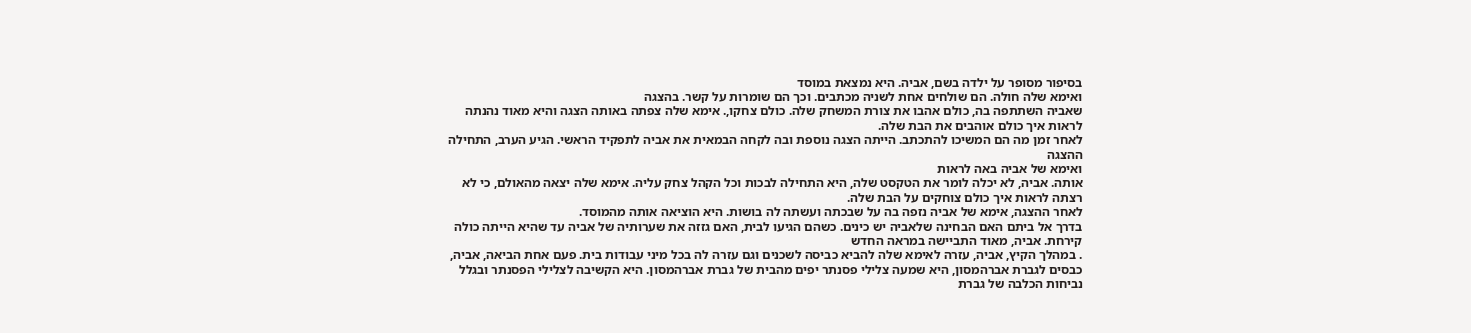בסיפור מסופר על ילדה בשם, אביה. היא נמצאת במוסד
ואימא שלה חולה. הם שולחים אחת לשניה מכתבים. וכך הם שומרות על קשר. בהצגה
שאביה השתתפה בה, כולם אהבו את צורת המשחק שלה. כולם צחקו,. אימא שלה צפתה באותה הצגה והיא מאוד נהנתה לראות איך כולם אוהבים את הבת שלה.
לאחר זמן מה הם המשיכו להתכתב. הייתה הצגה נוספת ובה לקחה הבמאית את אביה לתפקיד הראשי. הגיע הערב, התחילה ההצגה
ואימא של אביה באה לראות
אותה. אביה, לא יכלה לומר את הטקסט שלה, היא התחילה לבכות וכל הקהל צחק עליה. אימא שלה יצאה מהאולם, כי לא רצתה לראות איך כולם צוחקים על הבת שלה.
לאחר ההצגה, אימא של אביה נזפה בה על שבכתה ועשתה לה בושות. היא הוציאה אותה מהמוסד.
בדרך אל ביתם האם הבחינה שלאביה יש כינים. כשהם הגיעו לבית, האם גזזה את שערותיה של אביה עד שהיא הייתה כולה קירחת. אביה, מאוד התביישה במראה החדש
. במהלך הקיץ, אביה, עזרה לאימא שלה להביא כביסה לשכנים וגם עזרה לה בכל מיני עבודות בית. פעם אחת הביאה, אביה, כבסים לגברת אברהמסון, היא שמעה צלילי פסנתר יפים מהבית של גברת אברהמסון. היא הקשיבה לצלילי הפסנתר ובגלל נביחות הכלבה של גברת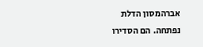אברהמסון הדלת נפתחה. הם הסדירו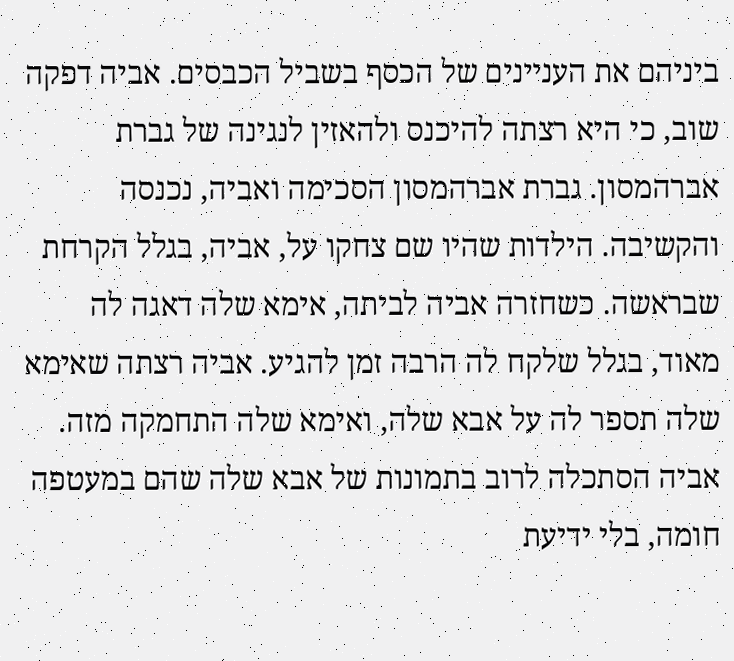ביניהם את העניינים של הכסף בשביל הכבסים. אביה דפקה שוב, כי היא רצתה להיכנס ולהאזין לנגינה של גברת אברהמסון. גברת אברהמסון הסכימה ואביה, נכנסה והקשיבה. הילדות שהיו שם צחקו על, אביה, בגלל הקרחת שבראשה. כשחזרה אביה לביתה, אימא שלה דאגה לה מאוד, בגלל שלקח לה הרבה זמן להגיע. אביה רצתה שאימא שלה תספר לה על אבא שלה, ואימא שלה התחמקה מזה. אביה הסתכלה לרוב בתמונות של אבא שלה שהם במעטפה חומה, בלי ידיעת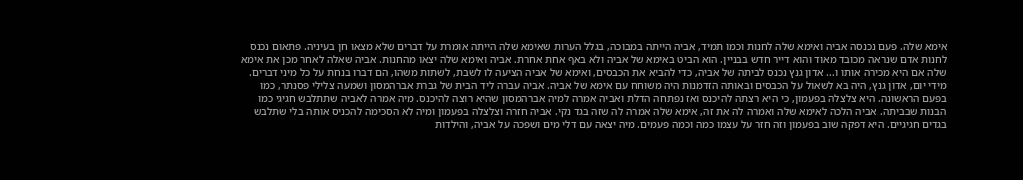אימא שלה. פעם נכנסה אביה ואימא שלה לחנות וכמו תמיד, אביה הייתה במבוכה, בגלל הערות שאימא שלה הייתה אומרת על דברים שלא מצאו חן בעיניה. פתאום נכנס לחנות אדם שנראה מכובד מאוד והוא דייר חדש בבניין. הוא הביט באימא של אביה ולא באף אחת אחרת. אביה ואימא שלה יצאו מהחנות. אביה שאלה לאחר מכן את אימא שלה אם היא מכירה אותו ו... אדון גנץ נכנס לביתה של אביה, כדי להביא את הכבסים, ואימא של אביה הציעה לו לשבת, לשתות משהו, הם דברו בנחת על כל מיני דברים. מידי יום, אדון גנץ, היה בא לשאול על הכבסים ובאותה הזדמנות היה משוחח עם אימא של אביה. אביה עברה ליד הבית של גברת אברהמסון ושמעה צלילי פסנתר, כמו בפעם הראשונה. היא צלצלה בפעמון, כי היא רצתה להיכנס ואז נפתחה הדלת ואביה אמרה למיה אברהמסון שהיא רוצה להיכנס. מיה אמרה לאביה שתתלבש חגיגי כמו הבנות שבביתה. אביה הלכה לאימא שלה ואמרה לה את זה, אימא שלה אמרה לה שזה בגד נקי. אביה חזרה וצלצלה בפעמון ומיה לא הסכימה להכניס אותה בלי שתלבש בגדים חגיגיים. היא דפקה שוב בפעמון וזה חזר על עצמו כמה וכמה פעמים. מיה יצאה עם דלי מים ושפכה על אביה, והילדות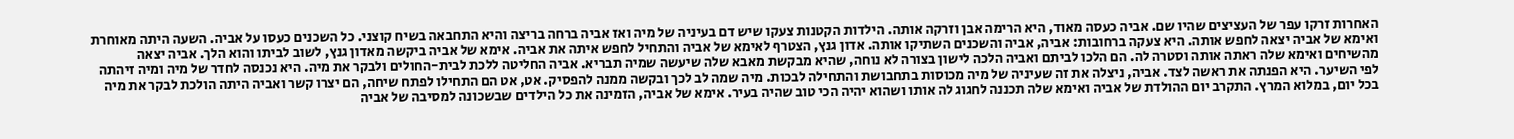האחרות זרקו עפר של העציצים שהיו שם. אביה כעסה מאוד, היא הרימה אבן וזרקה אותה. הילדות הקטנות צעקו שיש דם בעיניה של מיה ואז אביה ברחה בריצה והיא התחבאה בשיח קוצני. כל השכנים כעסו על אביה. השעה היתה מאוחרת ואימא של אביה יצאה לחפש אותה. היא צעקה ברחובות: אביה, אביה והשכנים השתיקו אותה. אדון גנץ, הצטרף לאימא של אביה והתחיל לחפש איתה את אביה. אימא של אביה ביקשה מאדון גנץ, לשוב לביתו והוא הלך. אביה יצאה מהשיחים ואימא שלה ראתה אותה וסטרה לה. הם הלכו לביתם ואביה הלכה לישון בצורה לא נוחה, שהיא מבקשת מאבא שלה שיעשה שמיה תבריא. אביה החליטה ללכת לבית-החולים ולבקר את מיה. היא נכנסה לחדר של מיה ומיה זיהתה לפי השיער. היא הפנתה את ראשה לצד. אביה, ניצלה את זה שעיניה של מיה מכוסות בתחבושת והתחילה לבכות. מיה שמה לב לכך ובקשה ממנה להפסיק. אט, אט הם התחילו לפתח שיחה, הם יצרו קשר ואביה היתה הולכת לבקר את מיה בכל יום, במלוא המרץ. התקרב יום ההולדת של אביה ואימא שלה תכננה לחגוג לה אותו ושהוא יהיה הכי טוב שהיה בעיר. אימא של אביה, הזמינה את כל הילדים שבשכונה למסיבה של אביה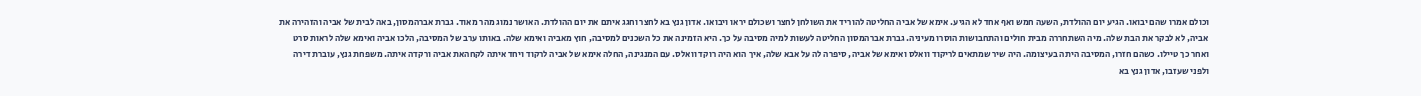וכולם אמרו שהם יבואו. הגיע יום ההולדת, השעה חמש ואף אחד לא הגיע. אימא של אביה החליטה להוריד את השולחן לחצר ושכולם יראו ויבואו. אדון גנץ בא לחצר וחגג איתם את יום ההולדת. האושר נמוג מהר מאוד. גברת אברהמסון, באה לבית של אביה והזהירה את אביה, לא לבקר את הבת שלה. מיה השתחררה מבית חולים והתחבושות הוסרו מעיניה. גברת אברהמסון החליטה לעשות למיה מסיבה על כך. היא הזמינה את כל השכנים למסיבה, חוץ מאביה ואימא שלה. באותו ערב של המסיבה, הלכו אביה ואימא שלה לראות סרט ואחר כך טיילו. כשהם חזרו, המסיבה היתה בעיצומה. היה שיר שמתאים לריקוד וואלס ואימא של אביה, סיפרה לה על אבא שלה, איך הוא היה רוקד וואלס. עם המנגינה, החלה אימא של אביה לרקוד ויחד איתה לקחהאת אביה ורקדה איתה. משפחת גנץ, עוברת דירה ולפני שעזבו, אדון גנץ בא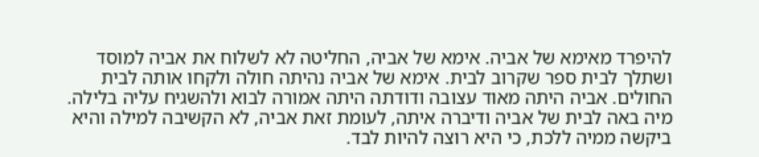להיפרד מאימא של אביה. אימא של אביה, החליטה לא לשלוח את אביה למוסד ושתלך לבית ספר שקרוב לבית. אימא של אביה נהיתה חולה ולקחו אותה לבית החולים. אביה היתה מאוד עצובה ודודתה היתה אמורה לבוא ולהשגיח עליה בלילה. מיה באה לבית של אביה ודיברה איתה, לעומת זאת אביה, לא הקשיבה למילה והיא ביקשה ממיה ללכת, כי היא רוצה להיות לבד.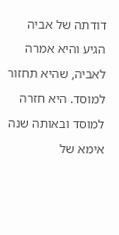דודתה של אביה הגיע והיא אמרה לאביה, שהיא תחזור למוסד. היא חזרה למוסד ובאותה שנה אימא של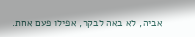אביה, לא באה לבקר, אפילו פעם אחת.